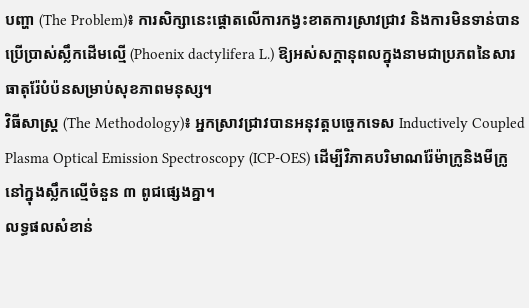បញ្ហា (The Problem)៖ ការសិក្សានេះផ្តោតលើការកង្វះខាតការស្រាវជ្រាវ និងការមិនទាន់បានប្រើប្រាស់ស្លឹកដើមល្មើ (Phoenix dactylifera L.) ឱ្យអស់សក្តានុពលក្នុងនាមជាប្រភពនៃសារធាតុរ៉ែបំប៉នសម្រាប់សុខភាពមនុស្ស។
វិធីសាស្ត្រ (The Methodology)៖ អ្នកស្រាវជ្រាវបានអនុវត្តបច្ចេកទេស Inductively Coupled Plasma Optical Emission Spectroscopy (ICP-OES) ដើម្បីវិភាគបរិមាណរ៉ែម៉ាក្រូនិងមីក្រូនៅក្នុងស្លឹកល្មើចំនួន ៣ ពូជផ្សេងគ្នា។
លទ្ធផលសំខាន់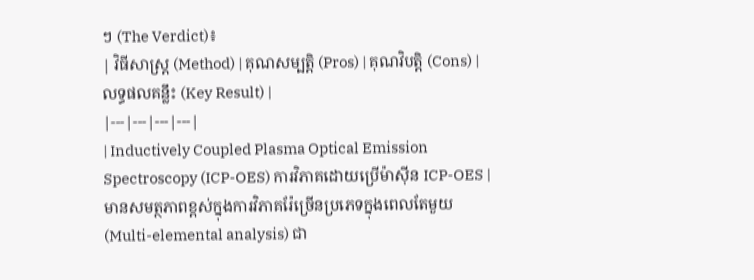ៗ (The Verdict)៖
| វិធីសាស្ត្រ (Method) | គុណសម្បត្តិ (Pros) | គុណវិបត្តិ (Cons) | លទ្ធផលគន្លឹះ (Key Result) |
|---|---|---|---|
| Inductively Coupled Plasma Optical Emission Spectroscopy (ICP-OES) ការវិភាគដោយប្រើម៉ាស៊ីន ICP-OES |
មានសមត្ថភាពខ្ពស់ក្នុងការវិភាគរ៉ែច្រើនប្រភេទក្នុងពេលតែមួយ (Multi-elemental analysis) ជា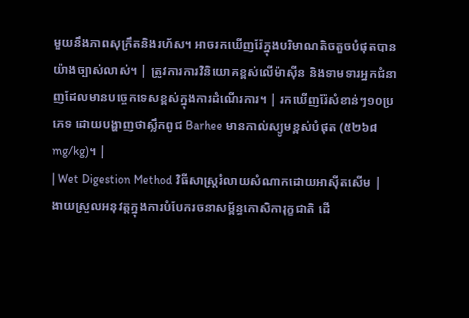មួយនឹងភាពសុក្រឹតនិងរហ័ស។ អាចរកឃើញរ៉ែក្នុងបរិមាណតិចតួចបំផុតបានយ៉ាងច្បាស់លាស់។ | ត្រូវការការវិនិយោគខ្ពស់លើម៉ាស៊ីន និងទាមទារអ្នកជំនាញដែលមានបច្ចេកទេសខ្ពស់ក្នុងការដំណើរការ។ | រកឃើញរ៉ែសំខាន់ៗ១០ប្រភេទ ដោយបង្ហាញថាស្លឹកពូជ Barhee មានកាល់ស្យូមខ្ពស់បំផុត (៥២៦៨ mg/kg)។ |
| Wet Digestion Method វិធីសាស្ត្ររំលាយសំណាកដោយអាស៊ីតសើម |
ងាយស្រួលអនុវត្តក្នុងការបំបែករចនាសម្ព័ន្ធកោសិការុក្ខជាតិ ដើ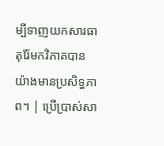ម្បីទាញយកសារធាតុរ៉ែមកវិភាគបានយ៉ាងមានប្រសិទ្ធភាព។ | ប្រើប្រាស់សា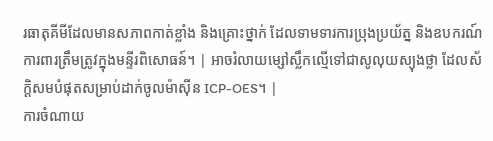រធាតុគីមីដែលមានសភាពកាត់ខ្លាំង និងគ្រោះថ្នាក់ ដែលទាមទារការប្រុងប្រយ័ត្ន និងឧបករណ៍ការពារត្រឹមត្រូវក្នុងមន្ទីរពិសោធន៍។ | អាចរំលាយម្សៅស្លឹកល្មើទៅជាសូលុយស្យុងថ្លា ដែលស័ក្តិសមបំផុតសម្រាប់ដាក់ចូលម៉ាស៊ីន ICP-OES។ |
ការចំណាយ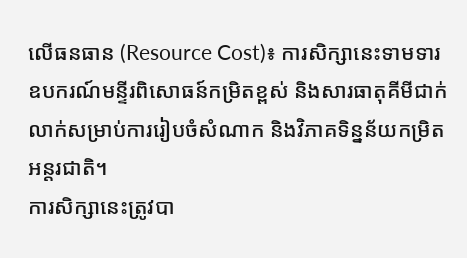លើធនធាន (Resource Cost)៖ ការសិក្សានេះទាមទារឧបករណ៍មន្ទីរពិសោធន៍កម្រិតខ្ពស់ និងសារធាតុគីមីជាក់លាក់សម្រាប់ការរៀបចំសំណាក និងវិភាគទិន្នន័យកម្រិតអន្តរជាតិ។
ការសិក្សានេះត្រូវបា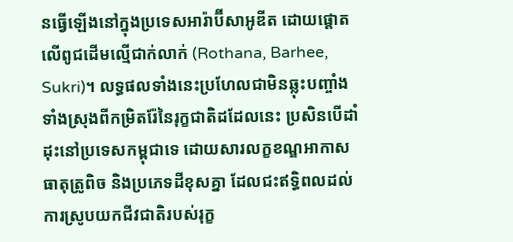នធ្វើឡើងនៅក្នុងប្រទេសអារ៉ាប៊ីសាអូឌីត ដោយផ្តោតលើពូជដើមល្មើជាក់លាក់ (Rothana, Barhee, Sukri)។ លទ្ធផលទាំងនេះប្រហែលជាមិនឆ្លុះបញ្ចាំងទាំងស្រុងពីកម្រិតរ៉ែនៃរុក្ខជាតិដដែលនេះ ប្រសិនបើដាំដុះនៅប្រទេសកម្ពុជាទេ ដោយសារលក្ខខណ្ឌអាកាសធាតុត្រូពិច និងប្រភេទដីខុសគ្នា ដែលជះឥទ្ធិពលដល់ការស្រូបយកជីវជាតិរបស់រុក្ខ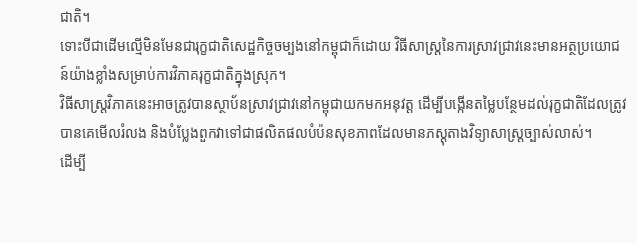ជាតិ។
ទោះបីជាដើមល្មើមិនមែនជារុក្ខជាតិសេដ្ឋកិច្ចចម្បងនៅកម្ពុជាក៏ដោយ វិធីសាស្ត្រនៃការស្រាវជ្រាវនេះមានអត្ថប្រយោជន៍យ៉ាងខ្លាំងសម្រាប់ការវិភាគរុក្ខជាតិក្នុងស្រុក។
វិធីសាស្ត្រវិភាគនេះអាចត្រូវបានស្ថាប័នស្រាវជ្រាវនៅកម្ពុជាយកមកអនុវត្ត ដើម្បីបង្កើនតម្លៃបន្ថែមដល់រុក្ខជាតិដែលត្រូវបានគេមើលរំលង និងបំប្លែងពួកវាទៅជាផលិតផលបំប៉នសុខភាពដែលមានភស្តុតាងវិទ្យាសាស្ត្រច្បាស់លាស់។
ដើម្បី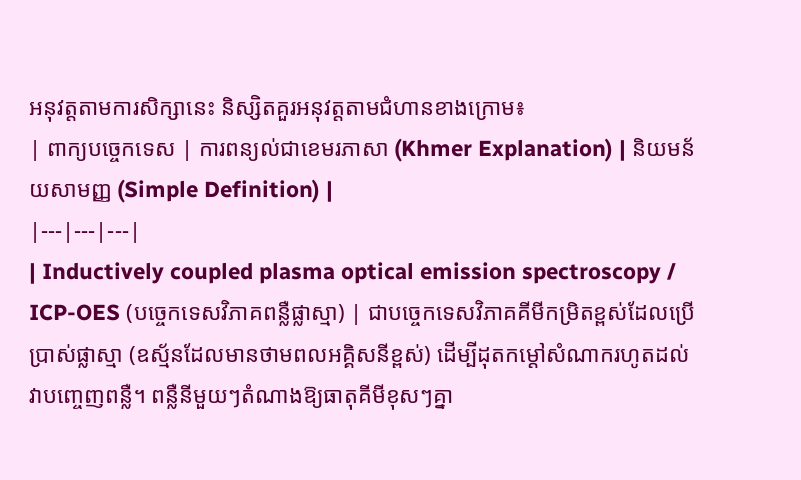អនុវត្តតាមការសិក្សានេះ និស្សិតគួរអនុវត្តតាមជំហានខាងក្រោម៖
| ពាក្យបច្ចេកទេស | ការពន្យល់ជាខេមរភាសា (Khmer Explanation) | និយមន័យសាមញ្ញ (Simple Definition) |
|---|---|---|
| Inductively coupled plasma optical emission spectroscopy / ICP-OES (បច្ចេកទេសវិភាគពន្លឺផ្លាស្មា) | ជាបច្ចេកទេសវិភាគគីមីកម្រិតខ្ពស់ដែលប្រើប្រាស់ផ្លាស្មា (ឧស្ម័នដែលមានថាមពលអគ្គិសនីខ្ពស់) ដើម្បីដុតកម្តៅសំណាករហូតដល់វាបញ្ចេញពន្លឺ។ ពន្លឺនីមួយៗតំណាងឱ្យធាតុគីមីខុសៗគ្នា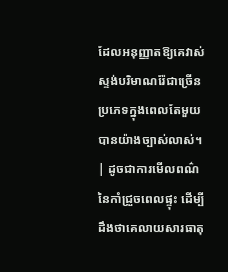ដែលអនុញ្ញាតឱ្យគេវាស់ស្ទង់បរិមាណរ៉ែជាច្រើនប្រភេទក្នុងពេលតែមួយបានយ៉ាងច្បាស់លាស់។ | ដូចជាការមើលពណ៌នៃកាំជ្រួចពេលផ្ទុះ ដើម្បីដឹងថាគេលាយសារធាតុ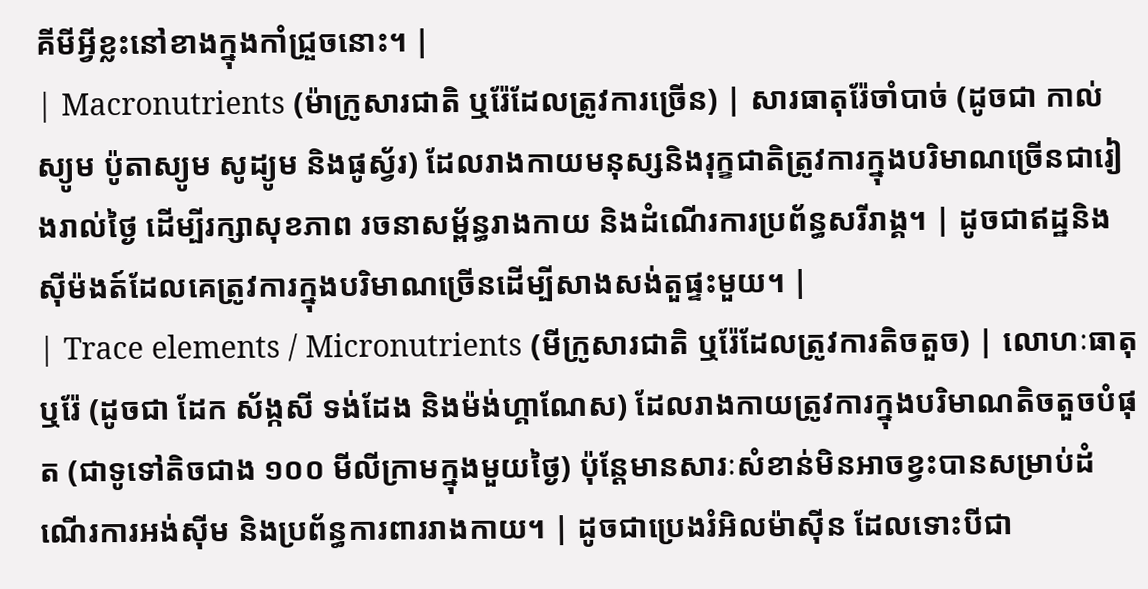គីមីអ្វីខ្លះនៅខាងក្នុងកាំជ្រួចនោះ។ |
| Macronutrients (ម៉ាក្រូសារជាតិ ឬរ៉ែដែលត្រូវការច្រើន) | សារធាតុរ៉ែចាំបាច់ (ដូចជា កាល់ស្យូម ប៉ូតាស្យូម សូដ្យូម និងផូស្វ័រ) ដែលរាងកាយមនុស្សនិងរុក្ខជាតិត្រូវការក្នុងបរិមាណច្រើនជារៀងរាល់ថ្ងៃ ដើម្បីរក្សាសុខភាព រចនាសម្ព័ន្ធរាងកាយ និងដំណើរការប្រព័ន្ធសរីរាង្គ។ | ដូចជាឥដ្ឋនិងស៊ីម៉ងត៍ដែលគេត្រូវការក្នុងបរិមាណច្រើនដើម្បីសាងសង់តួផ្ទះមួយ។ |
| Trace elements / Micronutrients (មីក្រូសារជាតិ ឬរ៉ែដែលត្រូវការតិចតួច) | លោហៈធាតុឬរ៉ែ (ដូចជា ដែក ស័ង្កសី ទង់ដែង និងម៉ង់ហ្គាណែស) ដែលរាងកាយត្រូវការក្នុងបរិមាណតិចតួចបំផុត (ជាទូទៅតិចជាង ១០០ មីលីក្រាមក្នុងមួយថ្ងៃ) ប៉ុន្តែមានសារៈសំខាន់មិនអាចខ្វះបានសម្រាប់ដំណើរការអង់ស៊ីម និងប្រព័ន្ធការពាររាងកាយ។ | ដូចជាប្រេងរំអិលម៉ាស៊ីន ដែលទោះបីជា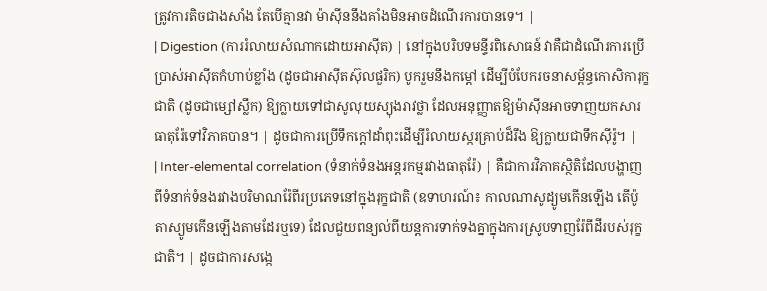ត្រូវការតិចជាងសាំង តែបើគ្មានវា ម៉ាស៊ីននឹងគាំងមិនអាចដំណើរការបានទេ។ |
| Digestion (ការរំលាយសំណាកដោយអាស៊ីត) | នៅក្នុងបរិបទមន្ទីរពិសោធន៍ វាគឺជាដំណើរការប្រើប្រាស់អាស៊ីតកំហាប់ខ្លាំង (ដូចជាអាស៊ីតស៊ុលផួរិក) បូករួមនឹងកម្តៅ ដើម្បីបំបែករចនាសម្ព័ន្ធកោសិការុក្ខជាតិ (ដូចជាម្សៅស្លឹក) ឱ្យក្លាយទៅជាសូលុយស្យុងរាវថ្លា ដែលអនុញ្ញាតឱ្យម៉ាស៊ីនអាចទាញយកសារធាតុរ៉ែទៅវិភាគបាន។ | ដូចជាការប្រើទឹកក្តៅដាំពុះដើម្បីរំលាយស្ករគ្រាប់ដ៏រឹង ឱ្យក្លាយជាទឹកស៊ីរ៉ូ។ |
| Inter-elemental correlation (ទំនាក់ទំនងអន្តរកម្មរវាងធាតុរ៉ែ) | គឺជាការវិភាគស្ថិតិដែលបង្ហាញពីទំនាក់ទំនងរវាងបរិមាណរ៉ែពីរប្រភេទនៅក្នុងរុក្ខជាតិ (ឧទាហរណ៍៖ កាលណាសូដ្យូមកើនឡើង តើប៉ូតាស្យូមកើនឡើងតាមដែរឬទេ) ដែលជួយពន្យល់ពីយន្តការទាក់ទងគ្នាក្នុងការស្រូបទាញរ៉ែពីដីរបស់រុក្ខជាតិ។ | ដូចជាការសង្កេ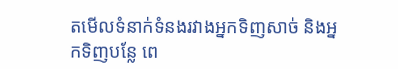តមើលទំនាក់ទំនងរវាងអ្នកទិញសាច់ និងអ្នកទិញបន្លែ ពេ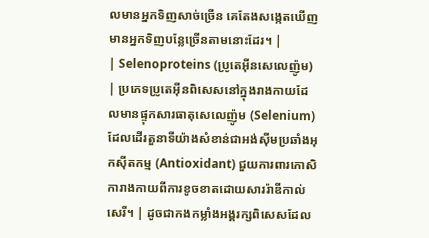លមានអ្នកទិញសាច់ច្រើន គេតែងសង្កេតឃើញមានអ្នកទិញបន្លែច្រើនតាមនោះដែរ។ |
| Selenoproteins (ប្រូតេអ៊ីនសេលេញ៉ូម) | ប្រភេទប្រូតេអ៊ីនពិសេសនៅក្នុងរាងកាយដែលមានផ្ទុកសារធាតុសេលេញ៉ូម (Selenium) ដែលដើរតួនាទីយ៉ាងសំខាន់ជាអង់ស៊ីមប្រឆាំងអុកស៊ីតកម្ម (Antioxidant) ជួយការពារកោសិការាងកាយពីការខូចខាតដោយសាររ៉ាឌីកាល់សេរី។ | ដូចជាកងកម្លាំងអង្គរក្សពិសេសដែល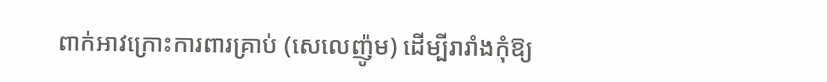ពាក់អាវក្រោះការពារគ្រាប់ (សេលេញ៉ូម) ដើម្បីរារាំងកុំឱ្យ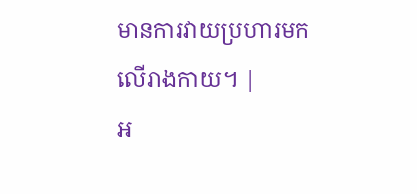មានការវាយប្រហារមកលើរាងកាយ។ |
អ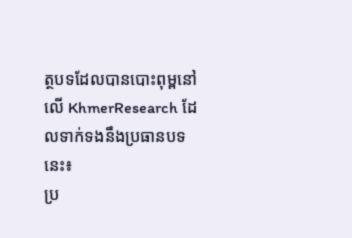ត្ថបទដែលបានបោះពុម្ពនៅលើ KhmerResearch ដែលទាក់ទងនឹងប្រធានបទនេះ៖
ប្រ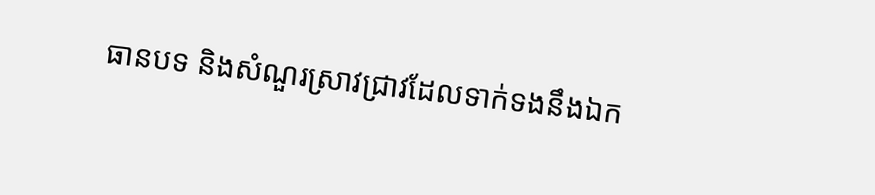ធានបទ និងសំណួរស្រាវជ្រាវដែលទាក់ទងនឹងឯក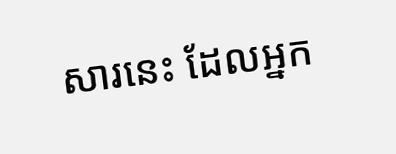សារនេះ ដែលអ្នក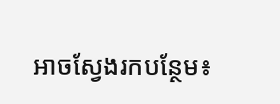អាចស្វែងរកបន្ថែម៖